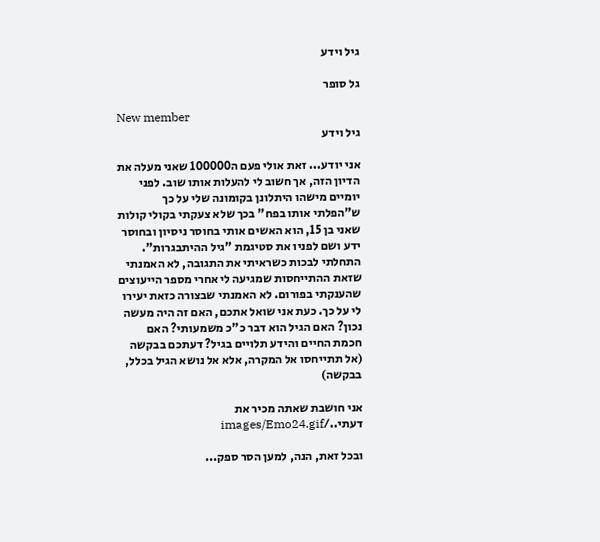גיל וידע

גל סופר

New member
גיל וידע

אני יודע... זאת אולי פעם ה100000 שאני מעלה את הדיון הזה, אך חשוב לי להעלות אותו שוב. לפני יומיים מישהו היתלונן בקומונה שלי על כך ש"הפלתי אותו בפח" בכך שלא צעקתי בקולי קולות שאני בן 15, הוא האשים אותי בחוסר ניסיון ובחוסר ידע ושם לפניו את סטיגמת "גיל ההיתבגרות". התחלתי לבכות כשראיתי את התגובה, לא האמנתי שזאת ההתייחסות שמגיעה לי אחרי מספר הייעוצים שהענקתי בפורום. לא האמנתי שבצורה כזאת יעירו לי על כך. כעת אני שואל אתכם, האם זה היה מעשה נכון? האם הגיל הוא דבר כ"כ משמעותי? האם חכמת החיים והידע תלויים בגיל? דעתכם בבקשה
(אל תתייחסו אל המקרה, אלא אל נושא הגיל בכלל, בבקשה)

אני חושבת שאתה מכיר את דעתי../images/Emo24.gif

ובכל זאת, הנה, למען הסר ספק...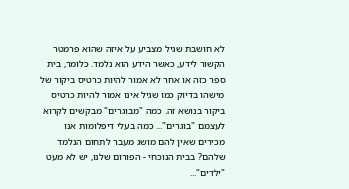לא חושבת שגיל מצביע על איזה שהוא פרמטר הקשור לידע, כאשר הידע הוא נלמד. כלומר, בית ספר כזה או אחר לא אמור להיות כרטיס ביקור של מישהו בדיוק כמו שגיל אינו אמור להיות כרטיס ביקור בנושא זה. כמה "מבוגרים" מבקשים לקרוא לעצמם "בוגרים"... כמה בעלי דיפלומות אנו מכירים שאין להם מושג מעבר לתחום הנלמד שלהם? בבית הנוכחי - הפורום שלנו, יש לא מעט "ילדים"...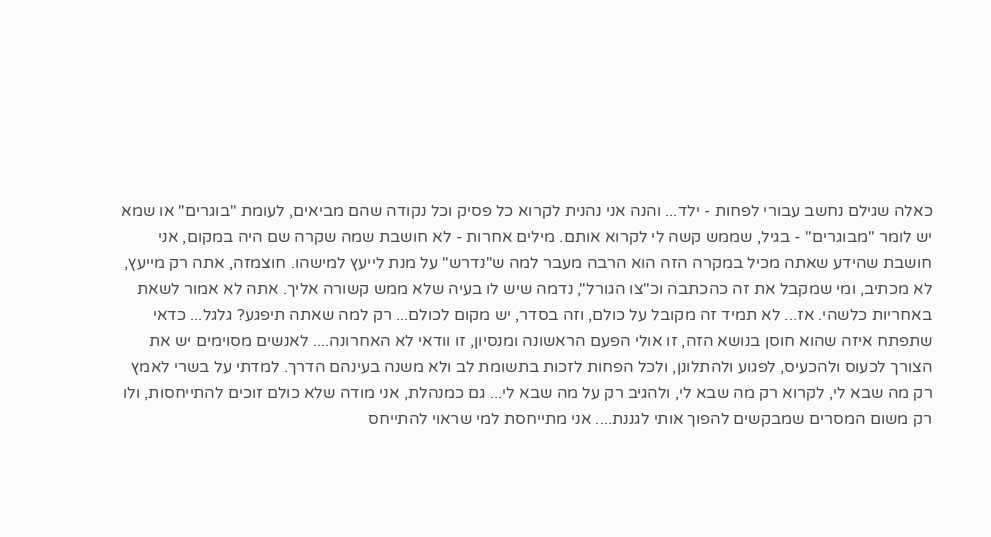כאלה שגילם נחשב עבורי לפחות - ילד... והנה אני נהנית לקרוא כל פסיק וכל נקודה שהם מביאים, לעומת "בוגרים" או שמא יש לומר "מבוגרים" - בגיל, שממש קשה לי לקרוא אותם. מילים אחרות - לא חושבת שמה שקרה שם היה במקום, אני חושבת שהידע שאתה מכיל במקרה הזה הוא הרבה מעבר למה ש"נדרש" על מנת לייעץ למישהו. חוצמזה, אתה רק מייעץ, לא מכתיב, ומי שמקבל את זה כהכתבה וכ"צו הגורל", נדמה שיש לו בעיה שלא ממש קשורה אליך. אתה לא אמור לשאת באחריות כלשהי. אז... לא תמיד זה מקובל על כולם, וזה בסדר, יש מקום לכולם... רק למה שאתה תיפגע? גלגל... כדאי שתפתח איזה שהוא חוסן בנושא הזה, זו אולי הפעם הראשונה ומנסיון, זו וודאי לא האחרונה.... לאנשים מסוימים יש את הצורך לכעוס ולהכעיס, לפגוע ולהתלונן, ולכל הפחות לזכות בתשומת לב ולא משנה בעינהם הדרך. למדתי על בשרי לאמץ רק מה שבא לי, לקרוא רק מה שבא לי, ולהגיב רק על מה שבא לי... גם כמנהלת, אני מודה שלא כולם זוכים להתייחסות, ולו רק משום המסרים שמבקשים להפוך אותי לגננת.... אני מתייחסת למי שראוי להתייחס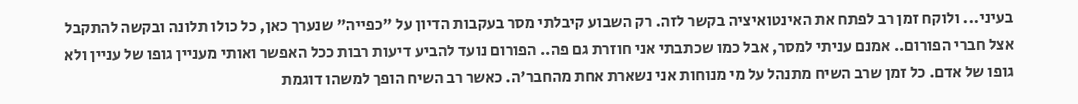בעיני... ולוקח זמן רב לפתח את האינטואיציה בקשר לזה. רק השבוע קיבלתי מסר בעקבות הדיון על "כפייה" שנערך כאן, כל כולו תלונה ובקשה להתקבל אצל חברי הפורום.. אמנם עניתי למסר, אבל כמו שכתבתי אני חוזרת גם פה.. הפורום נועד להביע דיעות רבות ככל האפשר ואותי מעניין גופו של עניין ולא גופו של אדם. כל זמן שרב השיח מתנהל על מי מנוחות אני נשארת אחת מהחבר'ה. כאשר רב השיח הופך למשהו דוגמת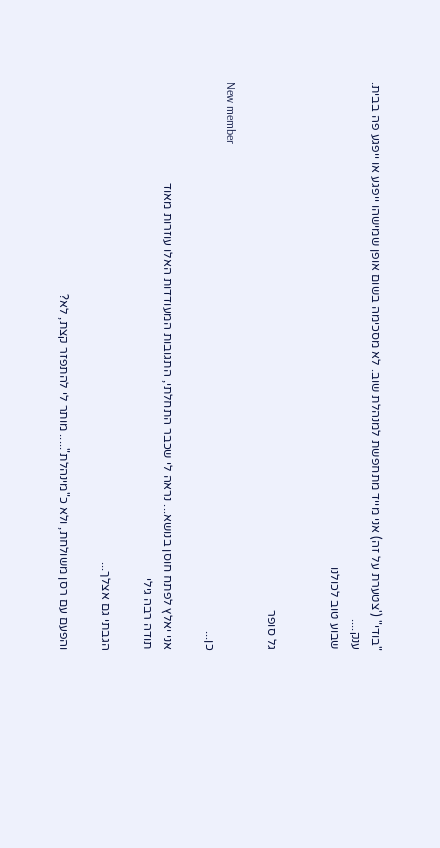"בודי" ('צטערת על זה) אני מייד מתחפשת למנהלת שוב. לא מסכימה בשום אופן שמישהו ייפגע או ייפגע פה בבית.
ענק....
שבוע טוב לכולנו


גל סופר

New member
כן...

אני יאלץ לפתח חוסן בנושא... נראה לי שכבר התחלתי, התגובות המעודדות האלו עוזרות מאוד
תודה רבה גילי

הגבתי גם אצלך...

והפעם עם רסן משולחת, ולא כ"מינהלת"..... מותר לי להתפזר קצת, לא?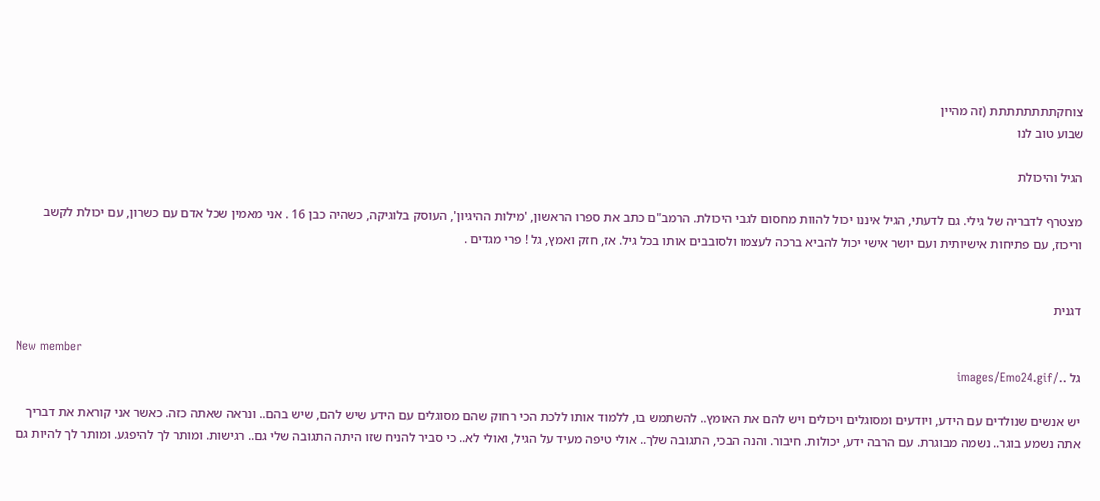צוחקתתתתתתתת (זה מהיין
שבוע טוב לנו

הגיל והיכולת

מצטרף לדבריה של גילי. גם לדעתי, הגיל איננו יכול להוות מחסום לגבי היכולת. הרמב"ם כתב את ספרו הראשון, 'מילות ההיגיון', העוסק בלוגיקה, כשהיה כבן 16 . אני מאמין שכל אדם עם כשרון, עם יכולת לקשב וריכוז, עם פתיחות אישיותית ועם יושר אישי יכול להביא ברכה לעצמו ולסובבים אותו בכל גיל. אז, חזק ואמץ, גל ! פרי מגדים .


דגנית

New member
גל ../images/Emo24.gif

יש אנשים שנולדים עם הידע, ויודעים ומסוגלים ויכולים ויש להם את האומץ.. להשתמש בו, ללמוד אותו ללכת הכי רחוק שהם מסוגלים עם הידע שיש להם, שיש בהם.. ונראה שאתה כזה. כאשר אני קוראת את דבריך אתה נשמע בוגר.. נשמה מבוגרת. עם הרבה ידע, יכולות. חיבור. והנה הבכי, התגובה שלך.. אולי טיפה מעיד על הגיל, ואולי לא.. כי סביר להניח שזו היתה התגובה שלי גם.. רגישות. ומותר לך להיפגע. ומותר לך להיות גם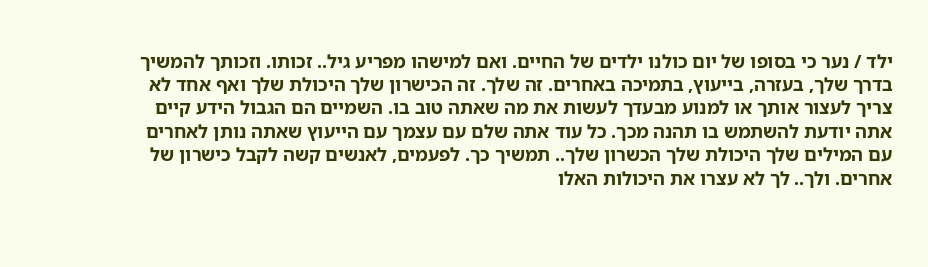ילד / נער כי בסופו של יום כולנו ילדים של החיים. ואם למישהו מפריע גיל.. זכותו. וזכותך להמשיך בדרך שלך, בעזרה, בייעוץ, בתמיכה באחרים. זה שלך. זה הכישרון שלך היכולת שלך ואף אחד לא צריך לעצור אותך או למנוע מבעדך לעשות את מה שאתה טוב בו. השמיים הם הגבול הידע קיים אתה יודעת להשתמש בו תהנה מכך. כל עוד אתה שלם עם עצמך עם הייעוץ שאתה נותן לאחרים עם המילים שלך היכולת שלך הכשרון שלך.. תמשיך כך. לפעמים, לאנשים קשה לקבל כישרון של אחרים. ולך.. לך לא עצרו את היכולות האלו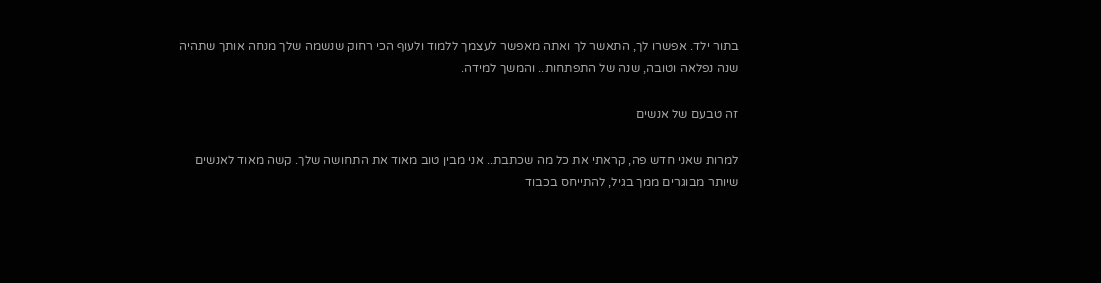בתור ילד. אפשרו לך, התאשר לך ואתה מאפשר לעצמך ללמוד ולעוף הכי רחוק שנשמה שלך מנחה אותך שתהיה שנה נפלאה וטובה, שנה של התפתחות.. והמשך למידה.

זה טבעם של אנשים

למרות שאני חדש פה, קראתי את כל מה שכתבת.. אני מבין טוב מאוד את התחושה שלך. קשה מאוד לאנשים שיותר מבוגרים ממך בגיל, להתייחס בכבוד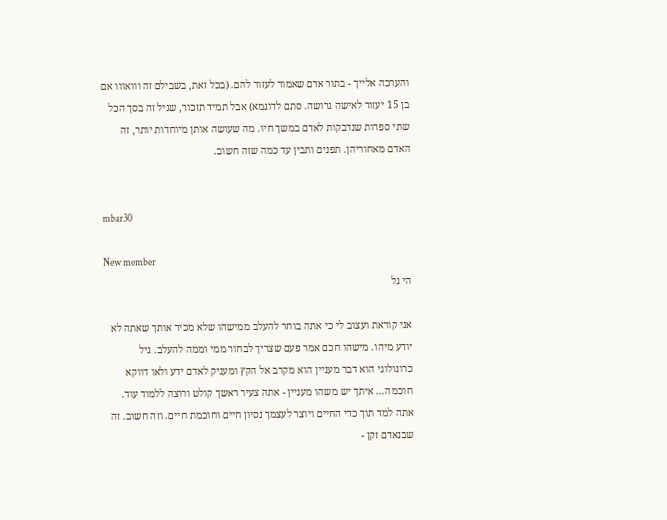והערכה אלייך - בתור אדם שאמור לעזור להם. (בכל זאת, בשבילם זה ווואווו אם בן 15 יעזור לאישה גרושה. סתם לדוגמא) אבל תמיד תזכור, שגיל זה בסך הכל שתי ספרות שנדבקות לאדם במשך חיו. מה שעושה אותן מיוחדות יותר, זה האדם מאחוריהן. תפנים ותבין עד כמה שזה חשוב.


mbar30

New member
הי גל

אני קוראת ועצוב לי כי אתה בוחר להעלב ממישהו שלא מכיר אותך שאתה לא יודע מיהו. מישהו חכם אמר פעם שצריך לבחור ממי וממה להעלב. גיל כרונולוגי הוא דבר מעניין הוא מקרב אל הקץ ומעניק לאדם ידע ולאו דווקא חוכמה... איתך יש משהו מעניין - אתה צעיר ראשך קולט ורוצה ללמוד עוד. אתה למד תוך כדי החיים ויוצר לעצמך נסיון חיים וחוכמת חיים. וזה חשוב. זה שבנאדם זקן -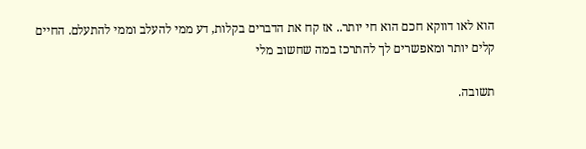הוא לאו דווקא חכם הוא חי יותר.. אז קח את הדברים בקלות, דע ממי להעלב וממי להתעלם. החיים קלים יותר ומאפשרים לך להתרכז במה שחשוב מלי

תשובה.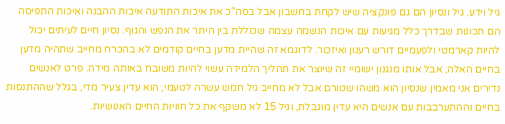גיל וידע. גיל ונסיון הם גם פונקציה שיש לקחת בחשבון אבל בסה"כ את איכות התודעה איכות ההבנה ואיכות התפיסה הם תכונות שבדרך כלל מגיעות עם איכות הנשמה עצמה שכוללת בין היתר את הנפש והגוף. נסיון חיים לעיתים יכול להיות קארמטי ולפעמיים דורש רענון ואיזכור. לדוגמא זה שהיית מדען בחיים קודמים לא בהכרח מחייב שתהיה מדען בחיים האלה, אבל אותו מנגנון ישומיי זה שיוצר את תהליך הלמידה עשוי להיות משובח באותה מידה. פרט לאנשים נדירים אני מאמין שנסיון הוא משהו שטורם אבל לא מחייב גיל חמש עשרה לטעמי, הוא עדין צעיר מדי, בגלל שההתנסות בחיים וההתערבבות עם אנשים היא עדין מוגבלת, וגיל 15 לא משקף את כל חוויות החיים האנושיות.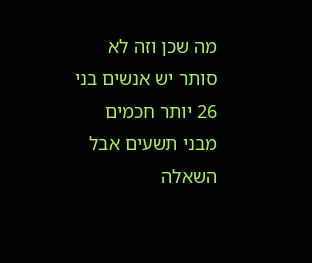מה שכן וזה לא סותר יש אנשים בני 26 יותר חכמים מבני תשעים אבל השאלה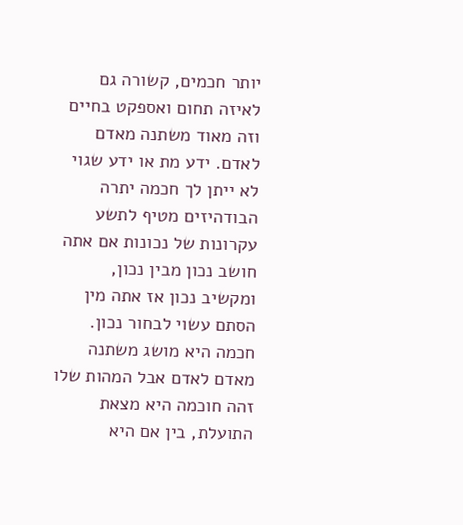יותר חכמים, קשורה גם לאיזה תחום ואספקט בחיים וזה מאוד משתנה מאדם לאדם. ידע מת או ידע שגוי לא ייתן לך חכמה יתרה הבודהיזים מטיף לתשע עקרונות של נכונות אם אתה חושב נכון מבין נכון, ומקשיב נכון אז אתה מין הסתם עשוי לבחור נכון. חכמה היא מושג משתנה מאדם לאדם אבל המהות שלו זהה חוכמה היא מצאת התועלת, בין אם היא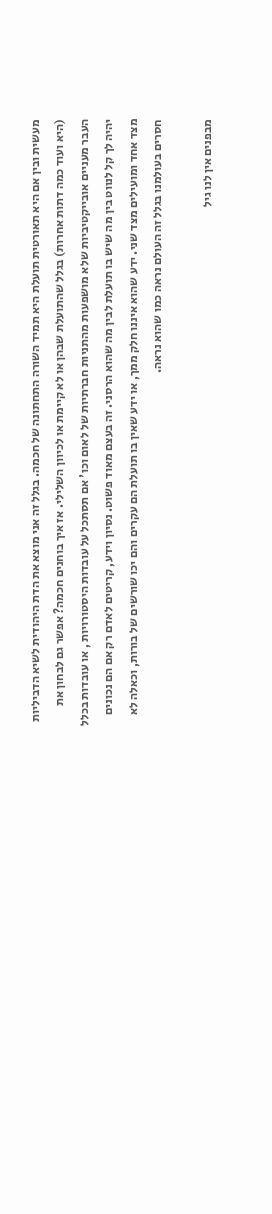מעשית ובין אם היא תאורטית תועלת היא תמיד השורה התחתונה של חכמה. בגלל זה אני מוצא את הדת היהודית לשיא הדביליות (היא ועוד כמה דתות אחרות) בגלל שהתועלת שבהן או לא קיימת או לכיוון השלילי. אז איך בוחנים חכמה? אפשר גם לבחון את העבר מעניים אובייקטיביות שלא מושפעות מהתניות חברתיות של לאום וכו' אם תסתכל על עובדות היסטורויות , או עובדות בכלל יהיה לך קל לנווט בין מה שיש בו תועלת לבין מה שהוא הרסני. זה בעצם מאוד פשוט. נסיון וידע, קריטים לאדם רק אם הם נכונים מצד אחד ומועילים מצד שני. ידע שהוא איננו חלק ממך, או ידע שאין בו תועלת הם עקרים והם יכו שורשים של בורות, וכאלה לא חסרים בעולמנו בגלל זה העולם נראה כמו שהוא נראה.

מבפנים אין לנו גיל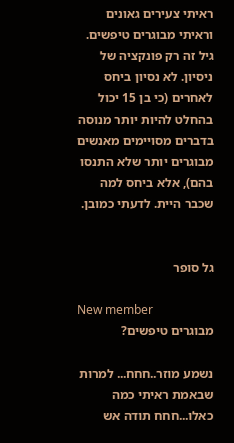ראיתי צעירים גאונים וראיתי מבוגרים טיפשים. גיל זה רק פונקציה של ניסיון. לא נסיון ביחס לאחרים (כי בן 15 יכול בהחלט להיות יותר מנוסה בדברים מסויימים מאנשים מבוגרים יותר שלא התנסו בהם), אלא ביחס למה שכבר היית. לדעתי כמובן.


גל סופר

New member
מבוגרים טיפשים?

נשמע מוזר..חחח... למרות שבאמת ראיתי כמה כאלו...חחח תודה אש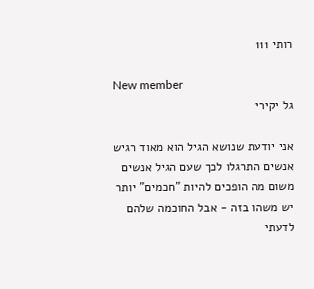רותי 111

New member
גל יקירי

אני יודעת שנושא הגיל הוא מאוד רגיש אנשים התרגלו לכך שעם הגיל אנשים משום מה הופכים להיות "חכמים" יותר יש משהו בזה - אבל החוכמה שלהם לדעתי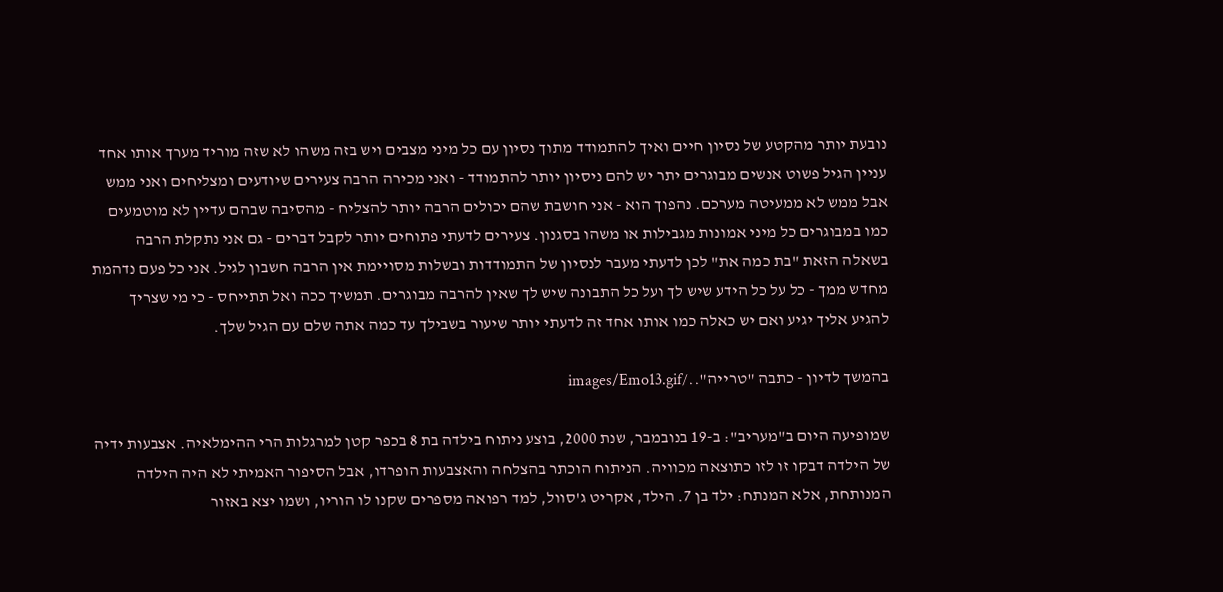נובעת יותר מהקטע של נסיון חיים ואיך להתמודד מתוך נסיון עם כל מיני מצבים ויש בזה משהו לא שזה מוריד מערך אותו אחד עניין הגיל פשוט אנשים מבוגרים יתר יש להם ניסיון יותר להתמודד - ואני מכירה הרבה צעירים שיודעים ומצליחים ואני ממש אבל ממש לא ממעיטה מערכם. נהפוך הוא - אני חושבת שהם יכולים הרבה יותר להצליח - מהסיבה שבהם עדיין לא מוטמעים כמו במבוגרים כל מיני אמונות מגבילות או משהו בסגנון. צעירים לדעתי פתוחים יותר לקבל דברים - גם אני נתקלת הרבה בשאלה הזאת "בת כמה את" לכן לדעתי מעבר לנסיון של התמודדות ובשלות מסויימת אין הרבה חשבון לגיל. אני כל פעם נדהמת מחדש ממך - כל על כל הידע שיש לך ועל כל התבונה שיש לך שאין להרבה מבוגרים. תמשיך ככה ואל תתייחס - כי מי שצריך להגיע אליך יגיע ואם יש כאלה כמו אותו אחד זה לדעתי יותר שיעור בשבילך עד כמה אתה שלם עם הגיל שלך.

בהמשך לדיון - כתבה "טרייה"../images/Emo13.gif

שמופיעה היום ב"מעריב": ב-19 בנובמבר, שנת 2000, בוצע ניתוח בילדה בת 8 בכפר קטן למרגלות הרי ההימלאיה. אצבעות ידיה של הילדה דבקו זו לזו כתוצאה מכוויה. הניתוח הוכתר בהצלחה והאצבעות הופרדו, אבל הסיפור האמיתי לא היה הילדה המנותחת, אלא המנתח: ילד בן 7. הילד, אקריט ג'סוול, למד רפואה מספרים שקנו לו הוריו, ושמו יצא באזור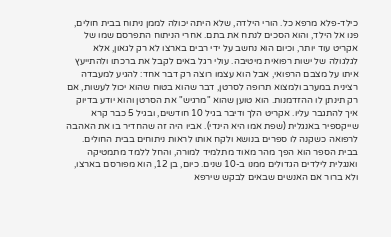כילד-פלא מרפא כל. הורי הילדה, שלא היתה יכולה לממן ניתוח בבית חולים, פנו אל הילד, והוא הסכים לנתח את בתם. אחרי הניתוח התפרסם שמו של אקריט עוד יותר, וכיום הוא נחשב על ידי רבים בארצו לא רק לגאון, אלא לגלגולה של ישות רפואית מיטיבה. עולי רגל באים לקבל את ברכתו ולהתייעץ איתו על מצבם הרפואי, אבל הוא עצמו רוצה רק דבר אחד: להגיע למעבדה רצינית במערב ולמצוא תרופה לסרטן, דבר שהוא בטוח שהוא יכול לעשות, אם רק תינתן לו ההזדמנות. הוא טוען שהוא "מרגיש" את הסרטן והוא יודע בדיוק איך להתגבר עליו. אקריט הלך ודיבר בגיל 10 חודשים, ובגיל 5 כבר קרא שייקספיר באנגלית (שפת אמו היא הינדי). אביו היה זה שהחדיר בו את האהבה לרפואה כשקנה לו ספרים בנושא ולקח אותו לראות ניתוחים בבית החולים. בבית הספר הוא הפך מהר מאוד מתלמיד למורה, והחל ללמד מתמטיקה ואנגלית לילדים הגדולים ממנו ב-10 שנים. כיום, בן 12, הוא מפורסם בארצו, ולא ברור אם האנשים שבאים לבקש שירפא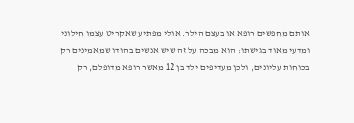אותם מחפשים רופא או בעצם הילר. אולי מפתיע שאקריט עצמו חילוני ומדעי מאוד בגישתו: הוא מבכה על זה שיש אנשים בהודו שמאמינים רק בכוחות עליונים, ולכן מעדיפים ילד בן 12 מאשר רופא מדופלם, רק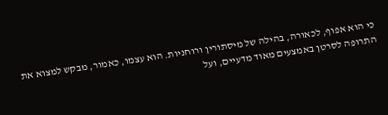כי הוא אפוף, לכאורה, בהילה של מיסתורין ורוחניות. הוא עצמו, כאמור, מבקש למצוא את התרופה לסרטן באמצעים מאוד מדעיים, ועל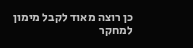כן רוצה מאוד לקבל מימון למחקר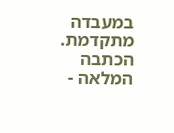במעבדה מתקדמת.
הכתבה המלאה -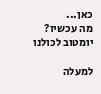כאן...
מה עכשיו?
יומטוב לכולנו

למעלה